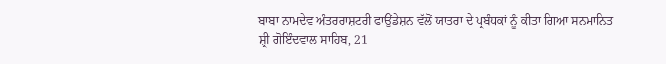ਬਾਬਾ ਨਾਮਦੇਵ ਅੰਤਰਰਾਸ਼ਟਰੀ ਫਾਉਂਡੇਸ਼ਨ ਵੱਲੋਂ ਯਾਤਰਾ ਦੇ ਪ੍ਰਬੰਧਕਾਂ ਨੂੰ ਕੀਤਾ ਗਿਆ ਸਨਮਾਨਿਤ
ਸ਼੍ਰੀ ਗੋਇੰਦਵਾਲ ਸਾਹਿਬ, 21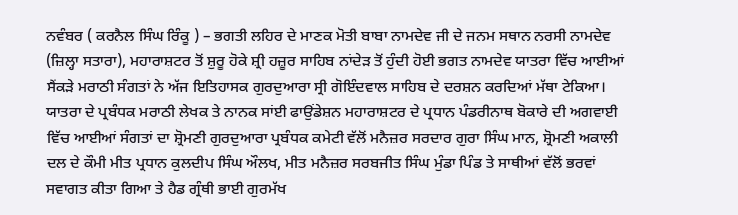ਨਵੰਬਰ ( ਕਰਨੈਲ ਸਿੰਘ ਰਿੰਕੂ ) – ਭਗਤੀ ਲਹਿਰ ਦੇ ਮਾਣਕ ਮੋਤੀ ਬਾਬਾ ਨਾਮਦੇਵ ਜੀ ਦੇ ਜਨਮ ਸਥਾਨ ਨਰਸੀ ਨਾਮਦੇਵ (ਜ਼ਿਲ੍ਹਾ ਸਤਾਰਾ), ਮਹਾਰਾਸ਼ਟਰ ਤੋਂ ਸ਼ੁਰੂ ਹੋਕੇ ਸ਼੍ਰੀ ਹਜ਼ੂਰ ਸਾਹਿਬ ਨਾਂਦੇੜ ਤੋਂ ਹੁੰਦੀ ਹੋਈ ਭਗਤ ਨਾਮਦੇਵ ਯਾਤਰਾ ਵਿੱਚ ਆਈਆਂ ਸੈਂਕੜੇ ਮਰਾਠੀ ਸੰਗਤਾਂ ਨੇ ਅੱਜ ਇਤਿਹਾਸਕ ਗੁਰਦੁਆਰਾ ਸ੍ਰੀ ਗੋਇੰਦਵਾਲ ਸਾਹਿਬ ਦੇ ਦਰਸ਼ਨ ਕਰਦਿਆਂ ਮੱਥਾ ਟੇਕਿਆ। ਯਾਤਰਾ ਦੇ ਪ੍ਰਬੰਧਕ ਮਰਾਠੀ ਲੇਖਕ ਤੇ ਨਾਨਕ ਸਾਂਈ ਫਾਉਂਡੇਸ਼ਨ ਮਹਾਰਾਸ਼ਟਰ ਦੇ ਪ੍ਰਧਾਨ ਪੰਡਰੀਨਾਥ ਬੋਕਾਰੇ ਦੀ ਅਗਵਾਈ ਵਿੱਚ ਆਈਆਂ ਸੰਗਤਾਂ ਦਾ ਸ਼੍ਰੋਮਣੀ ਗੁਰਦੁਆਰਾ ਪ੍ਰਬੰਧਕ ਕਮੇਟੀ ਵੱਲੋਂ ਮਨੈਜ਼ਰ ਸਰਦਾਰ ਗੁਰਾ ਸਿੰਘ ਮਾਨ, ਸ਼੍ਰੋਮਣੀ ਅਕਾਲੀ ਦਲ ਦੇ ਕੌਮੀ ਮੀਤ ਪ੍ਰਧਾਨ ਕੁਲਦੀਪ ਸਿੰਘ ਔਲਖ, ਮੀਤ ਮਨੈਜ਼ਰ ਸਰਬਜੀਤ ਸਿੰਘ ਮੁੰਡਾ ਪਿੰਡ ਤੇ ਸਾਥੀਆਂ ਵੱਲੋਂ ਭਰਵਾਂ ਸਵਾਗਤ ਕੀਤਾ ਗਿਆ ਤੇ ਹੈਡ ਗ੍ਰੰਥੀ ਭਾਈ ਗੁਰਮੱਖ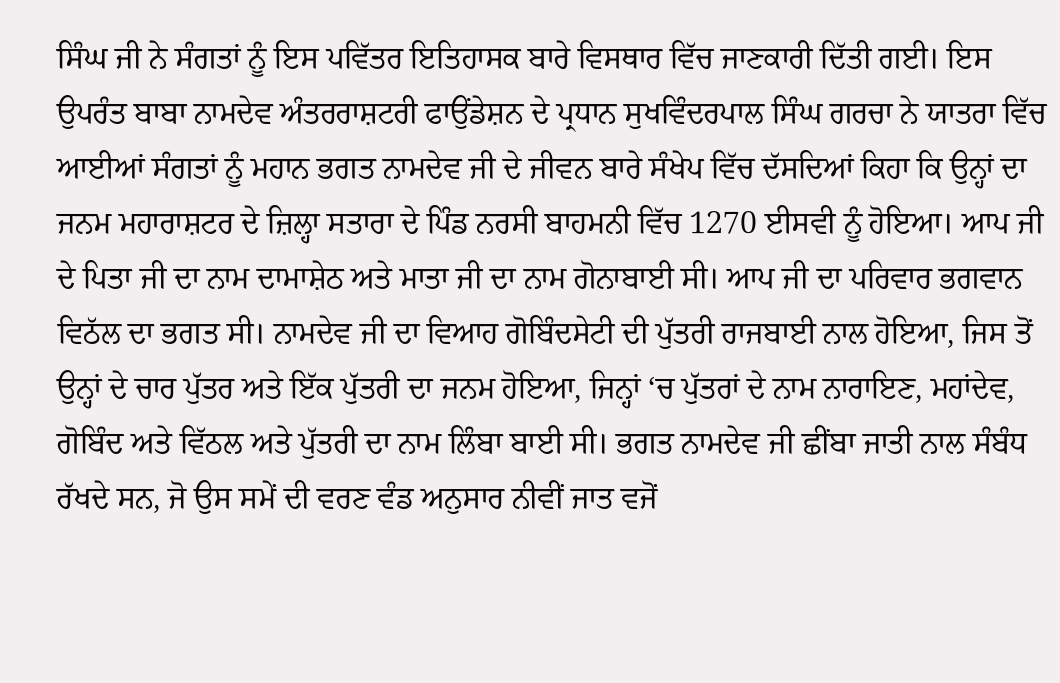ਸਿੰਘ ਜੀ ਨੇ ਸੰਗਤਾਂ ਨੂੰ ਇਸ ਪਵਿੱਤਰ ਇਤਿਹਾਸਕ ਬਾਰੇ ਵਿਸਥਾਰ ਵਿੱਚ ਜਾਣਕਾਰੀ ਦਿੱਤੀ ਗਈ। ਇਸ ਉਪਰੰਤ ਬਾਬਾ ਨਾਮਦੇਵ ਅੰਤਰਰਾਸ਼ਟਰੀ ਫਾਉਂਡੇਸ਼ਨ ਦੇ ਪ੍ਰਧਾਨ ਸੁਖਵਿੰਦਰਪਾਲ ਸਿੰਘ ਗਰਚਾ ਨੇ ਯਾਤਰਾ ਵਿੱਚ ਆਈਆਂ ਸੰਗਤਾਂ ਨੂੰ ਮਹਾਨ ਭਗਤ ਨਾਮਦੇਵ ਜੀ ਦੇ ਜੀਵਨ ਬਾਰੇ ਸੰਖੇਪ ਵਿੱਚ ਦੱਸਦਿਆਂ ਕਿਹਾ ਕਿ ਉਨ੍ਹਾਂ ਦਾ ਜਨਮ ਮਹਾਰਾਸ਼ਟਰ ਦੇ ਜ਼ਿਲ੍ਹਾ ਸਤਾਰਾ ਦੇ ਪਿੰਡ ਨਰਸੀ ਬਾਹਮਨੀ ਵਿੱਚ 1270 ਈਸਵੀ ਨੂੰ ਹੋਇਆ। ਆਪ ਜੀ ਦੇ ਪਿਤਾ ਜੀ ਦਾ ਨਾਮ ਦਾਮਾਸ਼ੇਠ ਅਤੇ ਮਾਤਾ ਜੀ ਦਾ ਨਾਮ ਗੋਨਾਬਾਈ ਸੀ। ਆਪ ਜੀ ਦਾ ਪਰਿਵਾਰ ਭਗਵਾਨ ਵਿਠੱਲ ਦਾ ਭਗਤ ਸੀ। ਨਾਮਦੇਵ ਜੀ ਦਾ ਵਿਆਹ ਗੋਬਿੰਦਸੇਟੀ ਦੀ ਪੁੱਤਰੀ ਰਾਜਬਾਈ ਨਾਲ ਹੋਇਆ, ਜਿਸ ਤੋਂ ਉਨ੍ਹਾਂ ਦੇ ਚਾਰ ਪੁੱਤਰ ਅਤੇ ਇੱਕ ਪੁੱਤਰੀ ਦਾ ਜਨਮ ਹੋਇਆ, ਜਿਨ੍ਹਾਂ ‘ਚ ਪੁੱਤਰਾਂ ਦੇ ਨਾਮ ਨਾਰਾਇਣ, ਮਹਾਂਦੇਵ, ਗੋਬਿੰਦ ਅਤੇ ਵਿੱਠਲ ਅਤੇ ਪੁੱਤਰੀ ਦਾ ਨਾਮ ਲਿੰਬਾ ਬਾਈ ਸੀ। ਭਗਤ ਨਾਮਦੇਵ ਜੀ ਛੀਂਬਾ ਜਾਤੀ ਨਾਲ ਸੰਬੰਧ ਰੱਖਦੇ ਸਨ, ਜੋ ਉਸ ਸਮੇਂ ਦੀ ਵਰਣ ਵੰਡ ਅਨੁਸਾਰ ਨੀਵੀਂ ਜਾਤ ਵਜੋਂ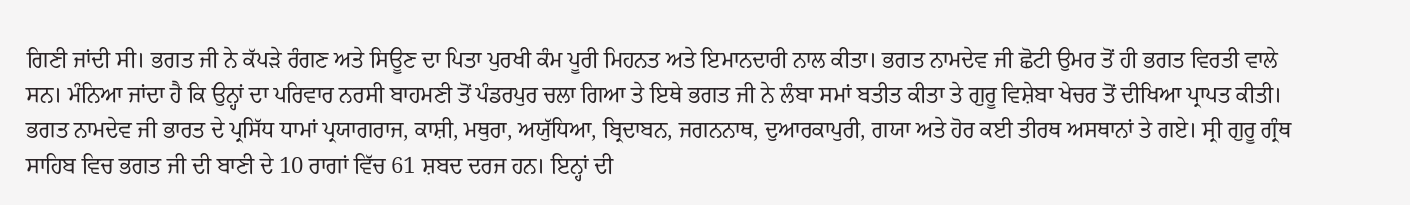ਗਿਣੀ ਜਾਂਦੀ ਸੀ। ਭਗਤ ਜੀ ਨੇ ਕੱਪੜੇ ਰੰਗਣ ਅਤੇ ਸਿਊਣ ਦਾ ਪਿਤਾ ਪੁਰਖੀ ਕੰਮ ਪੂਰੀ ਮਿਹਨਤ ਅਤੇ ਇਮਾਨਦਾਰੀ ਨਾਲ ਕੀਤਾ। ਭਗਤ ਨਾਮਦੇਵ ਜੀ ਛੋਟੀ ਉਮਰ ਤੋਂ ਹੀ ਭਗਤ ਵਿਰਤੀ ਵਾਲੇ ਸਨ। ਮੰਨਿਆ ਜਾਂਦਾ ਹੈ ਕਿ ਉਨ੍ਹਾਂ ਦਾ ਪਰਿਵਾਰ ਨਰਸੀ ਬਾਹਮਣੀ ਤੋਂ ਪੰਡਰਪੁਰ ਚਲਾ ਗਿਆ ਤੇ ਇਥੇ ਭਗਤ ਜੀ ਨੇ ਲੰਬਾ ਸਮਾਂ ਬਤੀਤ ਕੀਤਾ ਤੇ ਗੁਰੂ ਵਿਸ਼ੇਬਾ ਖੇਚਰ ਤੋਂ ਦੀਖਿਆ ਪ੍ਰਾਪਤ ਕੀਤੀ। ਭਗਤ ਨਾਮਦੇਵ ਜੀ ਭਾਰਤ ਦੇ ਪ੍ਰਸਿੱਧ ਧਾਮਾਂ ਪ੍ਰਯਾਗਰਾਜ, ਕਾਸ਼ੀ, ਮਥੁਰਾ, ਅਯੁੱਧਿਆ, ਬ੍ਰਿਦਾਬਨ, ਜਗਨਨਾਥ, ਦੁਆਰਕਾਪੁਰੀ, ਗਯਾ ਅਤੇ ਹੋਰ ਕਈ ਤੀਰਥ ਅਸਥਾਨਾਂ ਤੇ ਗਏ। ਸ੍ਰੀ ਗੁਰੂ ਗ੍ਰੰਥ ਸਾਹਿਬ ਵਿਚ ਭਗਤ ਜੀ ਦੀ ਬਾਣੀ ਦੇ 10 ਰਾਗਾਂ ਵਿੱਚ 61 ਸ਼ਬਦ ਦਰਜ ਹਨ। ਇਨ੍ਹਾਂ ਦੀ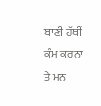ਬਾਣੀ ਹੱਥੀਂ ਕੰਮ ਕਰਨਾ ਤੇ ਮਨ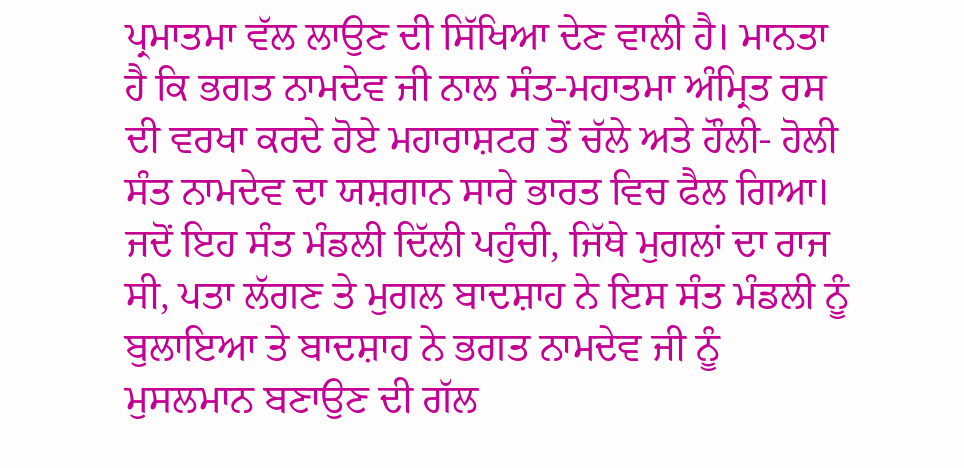ਪ੍ਰਮਾਤਮਾ ਵੱਲ ਲਾਉਣ ਦੀ ਸਿੱਖਿਆ ਦੇਣ ਵਾਲੀ ਹੈ। ਮਾਨਤਾ ਹੈ ਕਿ ਭਗਤ ਨਾਮਦੇਵ ਜੀ ਨਾਲ ਸੰਤ-ਮਹਾਤਮਾ ਅੰਮ੍ਰਿਤ ਰਸ ਦੀ ਵਰਖਾ ਕਰਦੇ ਹੋਏ ਮਹਾਰਾਸ਼ਟਰ ਤੋਂ ਚੱਲੇ ਅਤੇ ਹੌਲੀ- ਹੋਲੀ ਸੰਤ ਨਾਮਦੇਵ ਦਾ ਯਸ਼ਗਾਨ ਸਾਰੇ ਭਾਰਤ ਵਿਚ ਫੈਲ ਗਿਆ। ਜਦੋਂ ਇਹ ਸੰਤ ਮੰਡਲੀ ਦਿੱਲੀ ਪਹੁੰਚੀ, ਜਿੱਥੇ ਮੁਗਲਾਂ ਦਾ ਰਾਜ ਸੀ, ਪਤਾ ਲੱਗਣ ਤੇ ਮੁਗਲ ਬਾਦਸ਼ਾਹ ਨੇ ਇਸ ਸੰਤ ਮੰਡਲੀ ਨੂੰ ਬੁਲਾਇਆ ਤੇ ਬਾਦਸ਼ਾਹ ਨੇ ਭਗਤ ਨਾਮਦੇਵ ਜੀ ਨੂੰ ਮੁਸਲਮਾਨ ਬਣਾਉਣ ਦੀ ਗੱਲ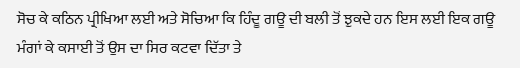ਸੋਚ ਕੇ ਕਠਿਨ ਪ੍ਰੀਖਿਆ ਲਈ ਅਤੇ ਸੋਚਿਆ ਕਿ ਹਿੰਦੂ ਗਊ ਦੀ ਬਲੀ ਤੋਂ ਝੁਕਦੇ ਹਨ ਇਸ ਲਈ ਇਕ ਗਊ ਮੰਗਾਂ ਕੇ ਕਸਾਈ ਤੋਂ ਉਸ ਦਾ ਸਿਰ ਕਟਵਾ ਦਿੱਤਾ ਤੇ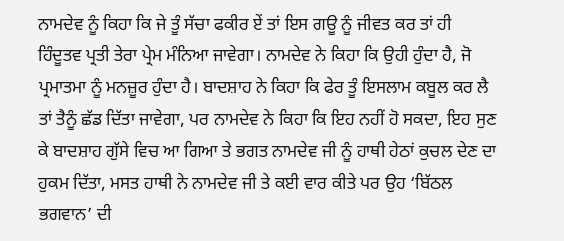ਨਾਮਦੇਵ ਨੂੰ ਕਿਹਾ ਕਿ ਜੇ ਤੂੰ ਸੱਚਾ ਫਕੀਰ ਏਂ ਤਾਂ ਇਸ ਗਊ ਨੂੰ ਜੀਵਤ ਕਰ ਤਾਂ ਹੀ ਹਿੰਦੂਤਵ ਪ੍ਰਤੀ ਤੇਰਾ ਪ੍ਰੇਮ ਮੰਨਿਆ ਜਾਵੇਗਾ। ਨਾਮਦੇਵ ਨੇ ਕਿਹਾ ਕਿ ਉਹੀ ਹੁੰਦਾ ਹੈ, ਜੋ ਪ੍ਰਮਾਤਮਾ ਨੂੰ ਮਨਜ਼ੂਰ ਹੁੰਦਾ ਹੈ। ਬਾਦਸ਼ਾਹ ਨੇ ਕਿਹਾ ਕਿ ਫੇਰ ਤੂੰ ਇਸਲਾਮ ਕਬੂਲ ਕਰ ਲੈ ਤਾਂ ਤੈਨੂੰ ਛੱਡ ਦਿੱਤਾ ਜਾਵੇਗਾ, ਪਰ ਨਾਮਦੇਵ ਨੇ ਕਿਹਾ ਕਿ ਇਹ ਨਹੀਂ ਹੋ ਸਕਦਾ, ਇਹ ਸੁਣ ਕੇ ਬਾਦਸ਼ਾਹ ਗੁੱਸੇ ਵਿਚ ਆ ਗਿਆ ਤੇ ਭਗਤ ਨਾਮਦੇਵ ਜੀ ਨੂੰ ਹਾਥੀ ਹੇਠਾਂ ਕੁਚਲ ਦੇਣ ਦਾ ਹੁਕਮ ਦਿੱਤਾ, ਮਸਤ ਹਾਥੀ ਨੇ ਨਾਮਦੇਵ ਜੀ ਤੇ ਕਈ ਵਾਰ ਕੀਤੇ ਪਰ ਉਹ ‘ਬਿੱਠਲ ਭਗਵਾਨ’ ਦੀ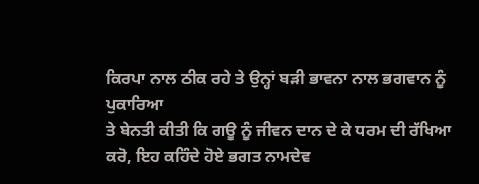ਕਿਰਪਾ ਨਾਲ ਠੀਕ ਰਹੇ ਤੇ ਉਨ੍ਹਾਂ ਬੜੀ ਭਾਵਨਾ ਨਾਲ ਭਗਵਾਨ ਨੂੰ ਪੁਕਾਰਿਆ
ਤੇ ਬੇਨਤੀ ਕੀਤੀ ਕਿ ਗਊ ਨੂੰ ਜੀਵਨ ਦਾਨ ਦੇ ਕੇ ਧਰਮ ਦੀ ਰੱਖਿਆ ਕਰੋ, ਇਹ ਕਹਿੰਦੇ ਹੋਏ ਭਗਤ ਨਾਮਦੇਵ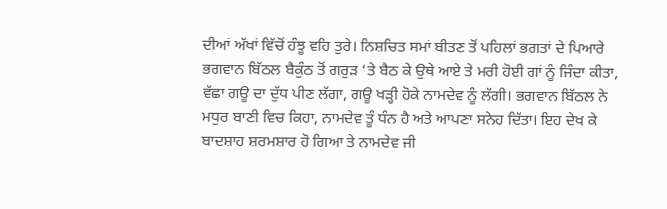ਦੀਆਂ ਅੱਖਾਂ ਵਿੱਚੋਂ ਹੰਝੂ ਵਹਿ ਤੁਰੇ। ਨਿਸ਼ਚਿਤ ਸਮਾਂ ਬੀਤਣ ਤੋਂ ਪਹਿਲਾਂ ਭਗਤਾਂ ਦੇ ਪਿਆਰੇ ਭਗਵਾਨ ਬਿੱਠਲ ਬੈਕੁੰਠ ਤੋਂ ਗਰੁੜ ‘ਤੇ ਬੈਠ ਕੇ ਉਥੇ ਆਏ ਤੇ ਮਰੀ ਹੋਈ ਗਾਂ ਨੂੰ ਜਿੰਦਾ ਕੀਤਾ, ਵੱਛਾ ਗਊ ਦਾ ਦੁੱਧ ਪੀਣ ਲੱਗਾ, ਗਊ ਖੜ੍ਹੀ ਹੋਕੇ ਨਾਮਦੇਵ ਨੂੰ ਲੱਗੀ। ਭਗਵਾਨ ਬਿੱਠਲ ਨੇ ਮਧੁਰ ਬਾਣੀ ਵਿਚ ਕਿਹਾ, ਨਾਮਦੇਵ ਤੂੰ ਧੰਨ ਹੈ ਅਤੇ ਆਪਣਾ ਸਨੇਹ ਦਿੱਤਾ। ਇਹ ਦੇਖ ਕੇ ਬਾਦਸ਼ਾਹ ਸ਼ਰਮਸ਼ਾਰ ਹੋ ਗਿਆ ਤੇ ਨਾਮਦੇਵ ਜੀ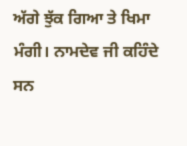ਅੱਗੇ ਝੁੱਕ ਗਿਆ ਤੇ ਖਿਮਾ ਮੰਗੀ। ਨਾਮਦੇਵ ਜੀ ਕਹਿੰਦੇ ਸਨ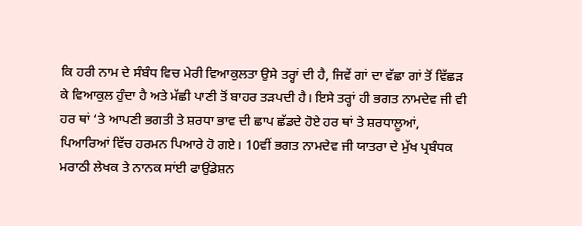ਕਿ ਹਰੀ ਨਾਮ ਦੇ ਸੰਬੰਧ ਵਿਚ ਮੇਰੀ ਵਿਆਕੁਲਤਾ ਉਸੇ ਤਰ੍ਹਾਂ ਦੀ ਹੈ, ਜਿਵੇਂ ਗਾਂ ਦਾ ਵੱਛਾ ਗਾਂ ਤੋਂ ਵਿੱਛੜ ਕੇ ਵਿਆਕੁਲ ਹੁੰਦਾ ਹੈ ਅਤੇ ਮੱਛੀ ਪਾਣੀ ਤੋਂ ਬਾਹਰ ਤੜਪਦੀ ਹੈ। ਇਸੇ ਤਰ੍ਹਾਂ ਹੀ ਭਗਤ ਨਾਮਦੇਵ ਜੀ ਵੀ ਹਰ ਥਾਂ ‘ਤੇ ਆਪਣੀ ਭਗਤੀ ਤੇ ਸ਼ਰਧਾ ਭਾਵ ਦੀ ਛਾਪ ਛੱਡਦੇ ਹੋਏ ਹਰ ਥਾਂ ਤੇ ਸ਼ਰਧਾਲੂਆਂ, ਪਿਆਰਿਆਂ ਵਿੱਚ ਹਰਮਨ ਪਿਆਰੇ ਹੋ ਗਏ। 10ਵੀਂ ਭਗਤ ਨਾਮਦੇਵ ਜੀ ਯਾਤਰਾ ਦੇ ਮੁੱਖ ਪ੍ਰਬੰਧਕ ਮਰਾਠੀ ਲੇਖਕ ਤੇ ਨਾਨਕ ਸਾਂਈ ਫਾਉਂਡੇਸ਼ਨ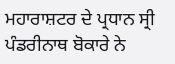ਮਹਾਰਾਸ਼ਟਰ ਦੇ ਪ੍ਰਧਾਨ ਸ੍ਰੀ ਪੰਡਰੀਨਾਥ ਬੋਕਾਰੇ ਨੇ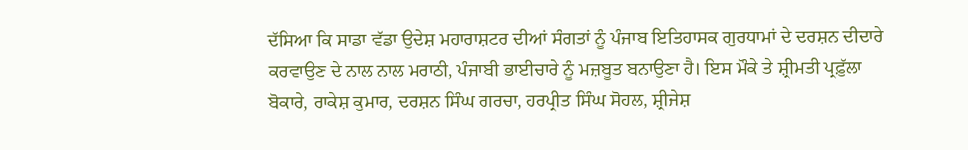ਦੱਸਿਆ ਕਿ ਸਾਡਾ ਵੱਡਾ ਉਦੇਸ਼ ਮਹਾਰਾਸ਼ਟਰ ਦੀਆਂ ਸੰਗਤਾਂ ਨੂੰ ਪੰਜਾਬ ਇਤਿਹਾਸਕ ਗੁਰਧਾਮਾਂ ਦੇ ਦਰਸ਼ਨ ਦੀਦਾਰੇ ਕਰਵਾਉਣ ਦੇ ਨਾਲ ਨਾਲ ਮਰਾਠੀ, ਪੰਜਾਬੀ ਭਾਈਚਾਰੇ ਨੂੰ ਮਜ਼ਬੂਤ ਬਨਾਉਣਾ ਹੈ। ਇਸ ਮੌਕੇ ਤੇ ਸ਼੍ਰੀਮਤੀ ਪ੍ਰਫ਼ੁੱਲਾ ਬੋਕਾਰੇ, ਰਾਕੇਸ਼ ਕੁਮਾਰ, ਦਰਸ਼ਨ ਸਿੰਘ ਗਰਚਾ, ਹਰਪ੍ਰੀਤ ਸਿੰਘ ਸੋਹਲ, ਸ਼੍ਰੀਜੇਸ਼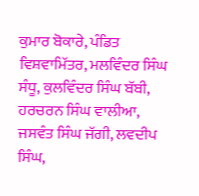ਕੁਮਾਰ ਬੋਕਾਰੇ, ਪੰਡਿਤ ਵਿਸ਼ਵਾਮਿੱਤਰ, ਮਲਵਿੰਦਰ ਸਿੰਘ ਸੰਧੂ, ਕੁਲਵਿੰਦਰ ਸਿੰਘ ਬੱਬੀ, ਹਰਚਰਨ ਸਿੰਘ ਵਾਲੀਆ, ਜਸਵੰਤ ਸਿੰਘ ਜੱਗੀ, ਲਵਦੀਪ ਸਿੰਘ,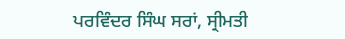ਪਰਵਿੰਦਰ ਸਿੰਘ ਸਰਾਂ, ਸ੍ਰੀਮਤੀ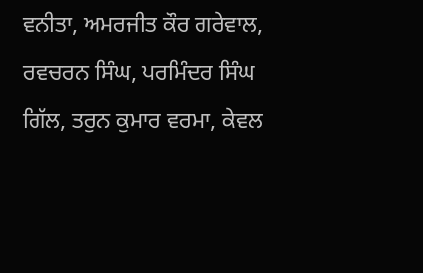ਵਨੀਤਾ, ਅਮਰਜੀਤ ਕੌਰ ਗਰੇਵਾਲ, ਰਵਚਰਨ ਸਿੰਘ, ਪਰਮਿੰਦਰ ਸਿੰਘ ਗਿੱਲ, ਤਰੁਨ ਕੁਮਾਰ ਵਰਮਾ, ਕੇਵਲ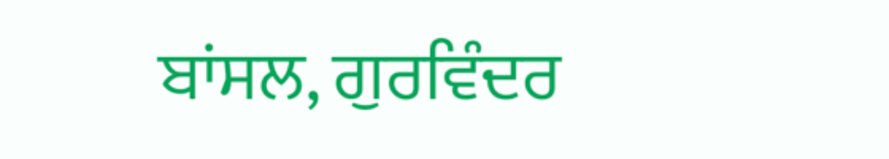ਬਾਂਸਲ, ਗੁਰਵਿੰਦਰ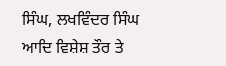ਸਿੰਘ, ਲਖਵਿੰਦਰ ਸਿੰਘ ਆਦਿ ਵਿਸ਼ੇਸ਼ ਤੌਰ ਤੇ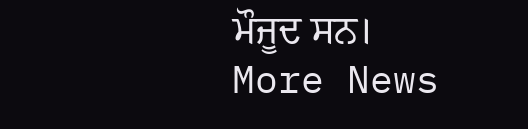ਮੌਜੂਦ ਸਨ।
More News